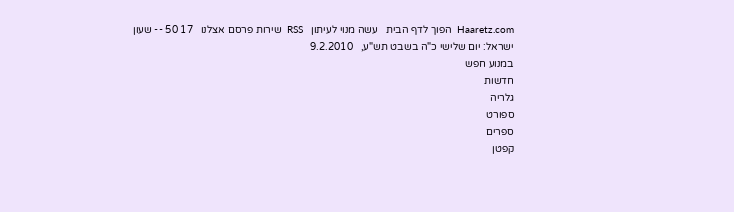Haaretz.com  הפוך לדף הבית   עשה מנוי לעיתון   RSS  שירות פרסם אצלנו   17 50 -- שעון ישראל: יום שלישי כ"ה בשבט תש"ע,   9.2.2010
במנוע חפש
חדשות
גלריה
ספורט
ספרים
קפטן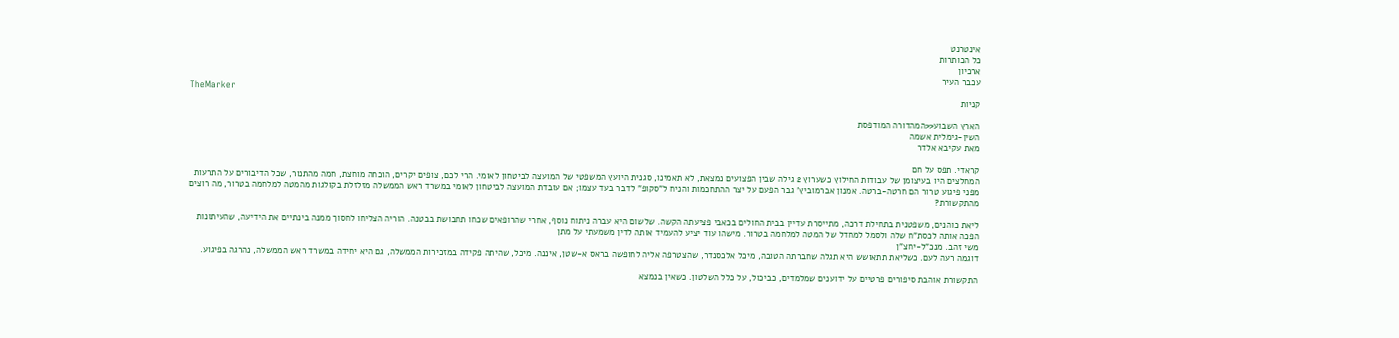אינטרנט
כל הכותרות
ארכיון
עכבר העיר
TheMarker
קניות

הארץ השבוע<<המהדורה המודפסת
השין-גימלית אשמה
מאת עקיבא אלדר

קראדי. תפס על חם
המחלצים היו בעיצומן של עבודות החילוץ כשערוץ 2 גילה שבין הפצועים נמצאת, לא תאמינו, סגנית היועץ המשפטי של המועצה לביטחון לאומי. הרי לכם, צופים יקרים, הוכחה מוחצת, חמה מהתנור, שכל הדיבורים על התרעות מפני פיגוע טרור הם חרטה-ברטה. אמנון אברמוביץ' גבר הפעם על יצר ההתחכמות והניח ל"סקופ" לדבר בעד עצמו; אם עובדת המועצה לביטחון לאומי במשרד ראש הממשלה מזלזלת בקולגות מהמטה למלחמה בטרור, מה רוצים מהתקשורת?

ליאת כוהנים, משפטנית בתחילת דרכה, מתייסרת עדיין בבית החולים בכאבי פציעתה הקשה. שלשום היא עברה ניתוח נוסף, אחרי שהרופאים שכחו תחבושת בבטנה. הוריה הצליחו לחסוך ממנה בינתיים את הידיעה, שהעיתונות הפכה אותה לכסת"ח שלה ולסמל למחדל של המטה למלחמה בטרור. מישהו עוד יציע להעמיד אותה לדין משמעתי על מתן
משי זהב. מנכ"ל-יחצ"ן
דוגמה רעה לעם. כשליאת תתאושש היא תגלה שחברתה הטובה, מיכל אלכסנדר, שהצטרפה אליה לחופשה בראס א-שטן, איננה. מיכל, שהיתה פקידה במזכירות הממשלה, גם היא יחידה במשרד ראש הממשלה, נהרגה בפיגוע.

התקשורת אוהבת סיפורים פרטיים על ידוענים שמלמדים, כביכול, על כלל השלטון. כשאין בנמצא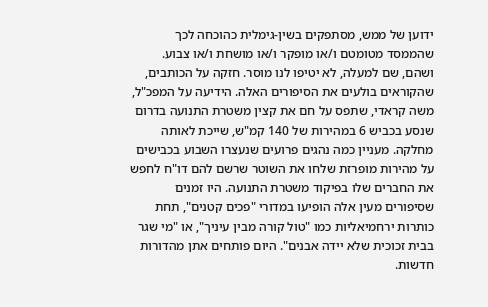ידוען של ממש, מסתפקים בשין-גימלית כהוכחה לכך שהממסד מטומטם ו/או מופקר ו/או מושחת ו/או צבוע. ושהם, שם למעלה, לא יטיפו לנו מוסר. חזקה על הכותבים, שהקוראים בולעים את הסיפורים האלה. הידיעה על המפכ"ל, משה קראדי, שתפס על חם את קצין משטרת התנועה בדרום שנסע בכביש 6 במהירות של 140 קמ"ש, שייכת לאותה מחלקה. מעניין כמה נהגים פרועים שנעצרו השבוע בכבישים על מהירות מופרזת שלחו את השוטר שרשם להם דו"ח לחפש את החברים שלו בפיקוד משטרת התנועה. היו זמנים שסיפורים מעין אלה הופיעו במדורי "פכים קטנים", תחת כותרות ירחמיאליות כמו "טול קורה מבין עיניך", או "מי שגר בבית זכוכית שלא יידה אבנים". היום פותחים אתן מהדורות חדשות.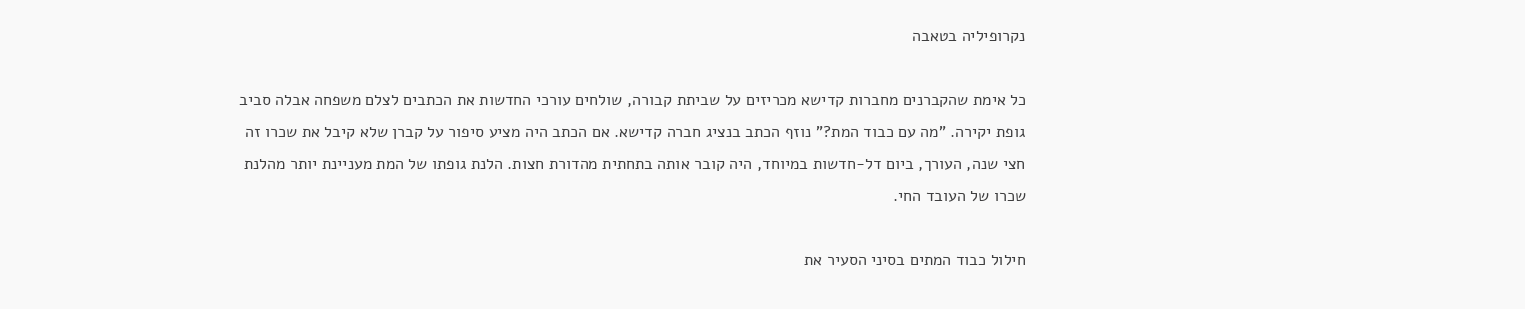נקרופיליה בטאבה

כל אימת שהקברנים מחברות קדישא מכריזים על שביתת קבורה, שולחים עורכי החדשות את הכתבים לצלם משפחה אבלה סביב גופת יקירה. "מה עם כבוד המת?" נוזף הכתב בנציג חברה קדישא. אם הכתב היה מציע סיפור על קברן שלא קיבל את שכרו זה חצי שנה, העורך, ביום דל-חדשות במיוחד, היה קובר אותה בתחתית מהדורת חצות. הלנת גופתו של המת מעניינת יותר מהלנת שכרו של העובד החי.

חילול כבוד המתים בסיני הסעיר את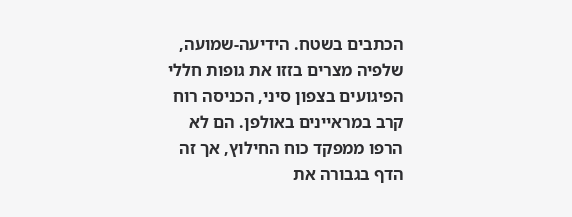הכתבים בשטח. הידיעה-שמועה, שלפיה מצרים בזזו את גופות חללי הפיגועים בצפון סיני, הכניסה רוח קרב במראיינים באולפן. הם לא הרפו ממפקד כוח החילוץ, אך זה הדף בגבורה את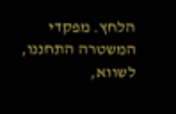הלחץ. מפקדי המשטרה התחננו, לשווא,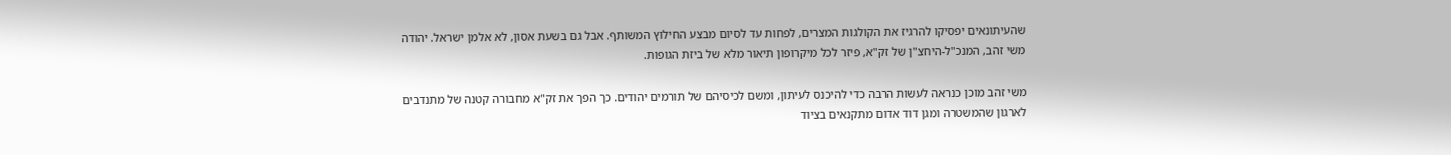שהעיתונאים יפסיקו להרגיז את הקולגות המצרים, לפחות עד לסיום מבצע החילוץ המשותף. אבל גם בשעת אסון, לא אלמן ישראל. יהודה משי זהב, המנכ"ל-היחצ"ן של זק"א, פיזר לכל מיקרופון תיאור מלא של ביזת הגופות.

משי זהב מוכן כנראה לעשות הרבה כדי להיכנס לעיתון, ומשם לכיסיהם של תורמים יהודים. כך הפך את זק"א מחבורה קטנה של מתנדבים לארגון שהמשטרה ומגן דוד אדום מתקנאים בציוד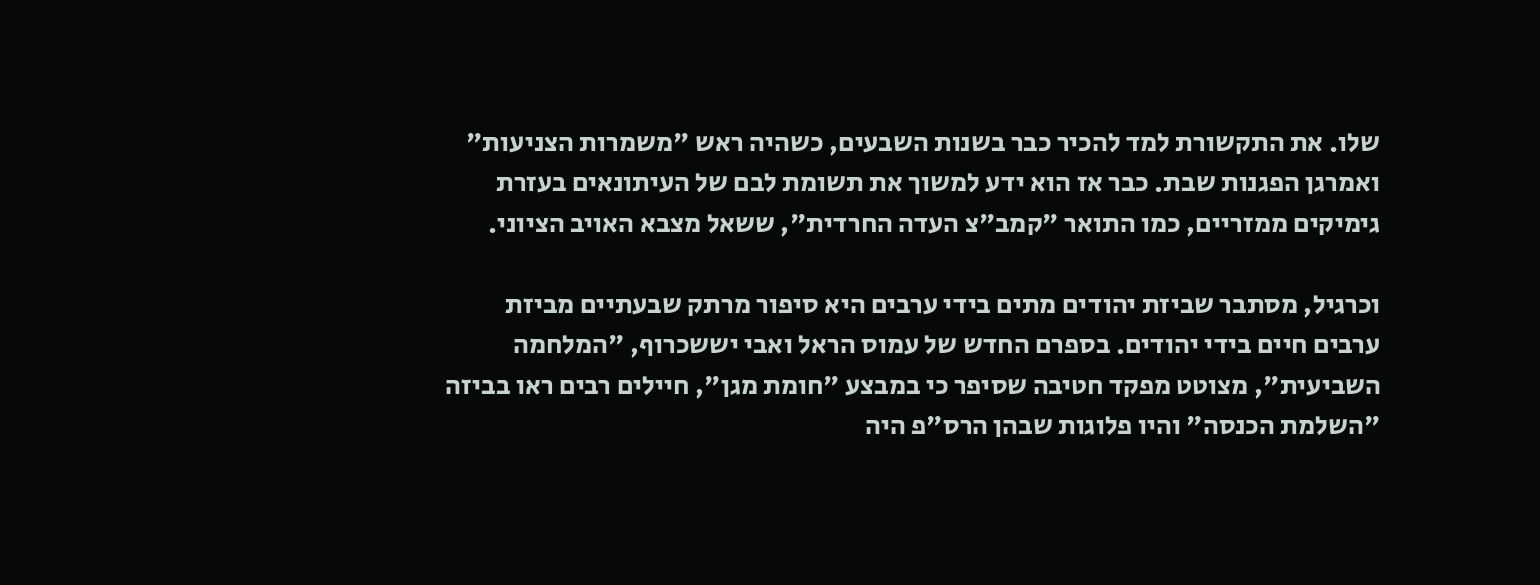שלו. את התקשורת למד להכיר כבר בשנות השבעים, כשהיה ראש "משמרות הצניעות" ואמרגן הפגנות שבת. כבר אז הוא ידע למשוך את תשומת לבם של העיתונאים בעזרת גימיקים ממזריים, כמו התואר "קמב"צ העדה החרדית", ששאל מצבא האויב הציוני.

וכרגיל, מסתבר שביזת יהודים מתים בידי ערבים היא סיפור מרתק שבעתיים מביזת ערבים חיים בידי יהודים. בספרם החדש של עמוס הראל ואבי יששכרוף, "המלחמה השביעית", מצוטט מפקד חטיבה שסיפר כי במבצע "חומת מגן", חיילים רבים ראו בביזה "השלמת הכנסה" והיו פלוגות שבהן הרס"פ היה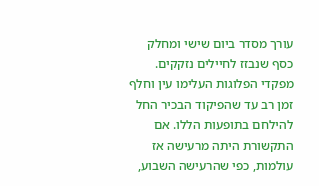עורך מסדר ביום שישי ומחלק כסף שנבזז לחיילים נזקקים. מפקדי הפלוגות העלימו עין וחלף זמן רב עד שהפיקוד הבכיר החל להילחם בתופעות הללו. אם התקשורת היתה מרעישה אז עולמות, כפי שהרעישה השבוע,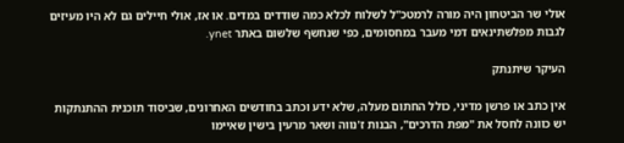אולי שר הביטחון היה מורה לרמטכ"ל לשלוח לכלא כמה שודדים במדים. או אז, אולי חיילים גם לא היו מעיזים לגבות מפלשתינאים דמי מעבר במחסומים, כפי שנחשף שלשום באתר ynet.

העיקר שיתנתק

אין כתב או פרשן מדיני, כולל החתום מעלה, שלא ידע וכתב בחודשים האחרונים, שביסוד תוכנית ההתנתקות יש כוונה לחסל את "מפת הדרכים", הבנות ז'נווה ושאר מרעין בישין שאיימו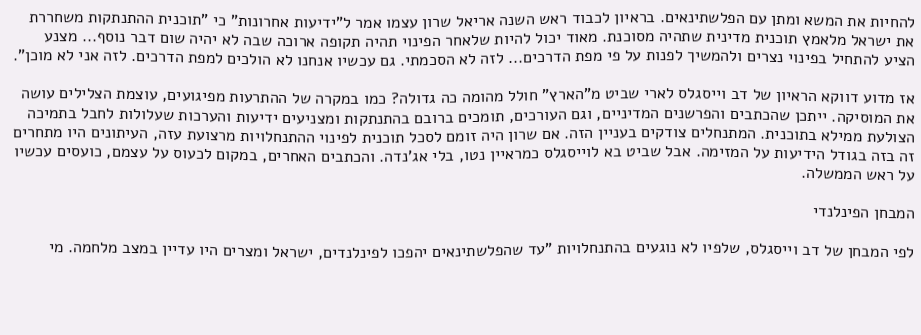להחיות את המשא ומתן עם הפלשתינאים. בראיון לכבוד ראש השנה אריאל שרון עצמו אמר ל"ידיעות אחרונות" כי "תוכנית ההתנתקות משחררת את ישראל מלאמץ תוכנית מדינית שתהיה מסוכנת. מאוד יכול להיות שלאחר הפינוי תהיה תקופה ארוכה שבה לא יהיה שום דבר נוסף... מצנע הציע להתחיל בפינוי נצרים ולהמשיך לפנות על פי מפת הדרכים... לזה לא הסכמתי. גם עכשיו אנחנו לא הולכים למפת הדרכים. לזה אני לא מוכן".

אז מדוע דווקא הראיון של דב וייסגלס לארי שביט מ"הארץ" חולל מהומה כה גדולה? כמו במקרה של ההתרעות מפיגועים, עוצמת הצלילים עושה את המוסיקה. ייתכן שהכתבים והפרשנים המדיניים, וגם העורכים, תומכים ברובם בהתנתקות ומצניעים ידיעות והערכות שעלולות לחבל בתמיכה הצולעת ממילא בתוכנית. המתנחלים צודקים בעניין הזה. אם שרון היה זומם לסכל תוכנית לפינוי ההתנחלויות מרצועת עזה, העיתונים היו מתחרים זה בזה בגודל הידיעות על המזימה. אבל שביט בא לוייסגלס כמראיין נטו, בלי אג'נדה. והכתבים האחרים, במקום לכעוס על עצמם, כועסים עכשיו על ראש הממשלה.

המבחן הפינלנדי

לפי המבחן של דב וייסגלס, שלפיו לא נוגעים בהתנחלויות "עד שהפלשתינאים יהפכו לפינלנדים, ישראל ומצרים היו עדיין במצב מלחמה. מי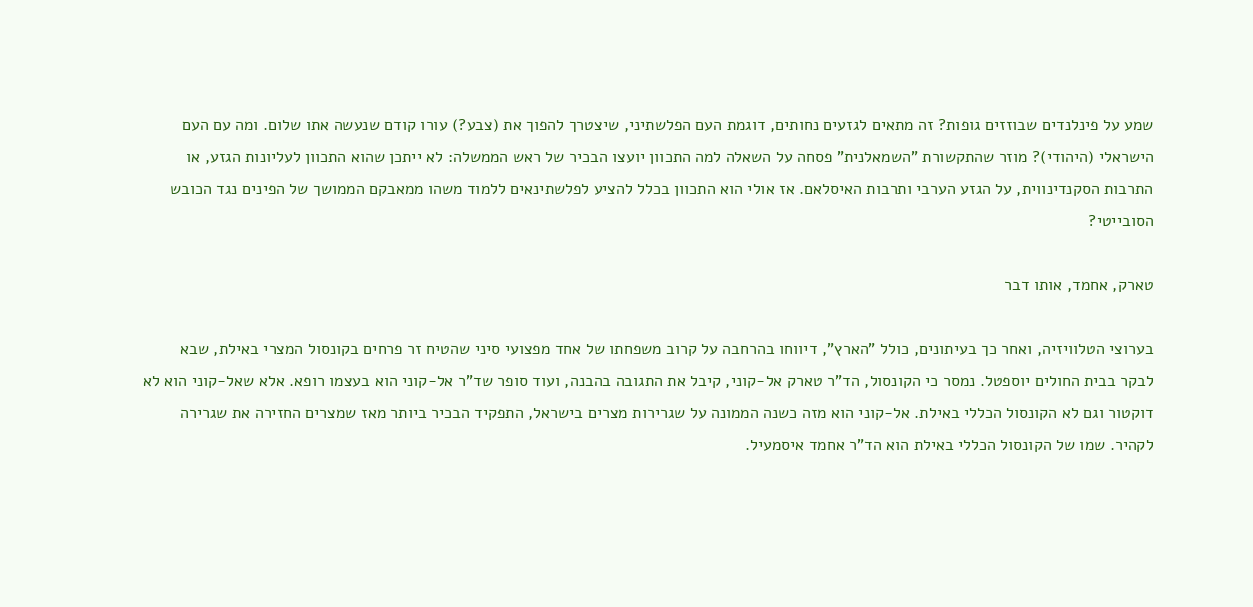שמע על פינלנדים שבוזזים גופות? זה מתאים לגזעים נחותים, דוגמת העם הפלשתיני, שיצטרך להפוך את (צבע?) עורו קודם שנעשה אתו שלום. ומה עם העם הישראלי (היהודי)? מוזר שהתקשורת "השמאלנית" פסחה על השאלה למה התכוון יועצו הבכיר של ראש הממשלה: לא ייתכן שהוא התכוון לעליונות הגזע, או התרבות הסקנדינווית, על הגזע הערבי ותרבות האיסלאם. אז אולי הוא התכוון בכלל להציע לפלשתינאים ללמוד משהו ממאבקם הממושך של הפינים נגד הכובש הסובייטי?

טארק, אחמד, אותו דבר

בערוצי הטלוויזיה, ואחר כך בעיתונים, כולל "הארץ", דיווחו בהרחבה על קרוב משפחתו של אחד מפצועי סיני שהטיח זר פרחים בקונסול המצרי באילת, שבא לבקר בבית החולים יוספטל. נמסר כי הקונסול, הד"ר טארק אל-קוני, קיבל את התגובה בהבנה, ועוד סופר שד"ר אל-קוני הוא בעצמו רופא. אלא שאל-קוני הוא לא דוקטור וגם לא הקונסול הכללי באילת. אל-קוני הוא מזה כשנה הממונה על שגרירות מצרים בישראל, התפקיד הבכיר ביותר מאז שמצרים החזירה את שגרירה לקהיר. שמו של הקונסול הכללי באילת הוא הד"ר אחמד איסמעיל.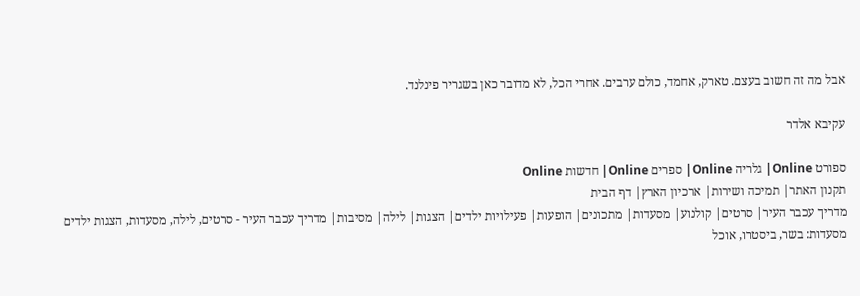אבל מה זה חשוב בעצם. טארק, אחמד, כולם ערבים. אחרי הכל, לא מדובר כאן בשגריר פינלנד.

עקיבא אלדר

ספורט Online| גלריה Online| ספרים Online| חדשות Online
תקנון האתר| תמיכה ושירות| ארכיון הארץ| דף הבית
מדריך עכבר העיר| סרטים| קולנוע| מסעדות| מתכונים| הופעות| פעילויות ילדים| הצגות| לילה| מסיבות| מדריך עכבר העיר - סרטים, לילה, מסעדות, הצגות ילדים
מסעדות: בשר, ביסטרו, אוכל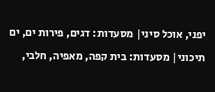יפני, אוכל סיני| מסעדות: דגים, פירות ים, ים תיכוני| מסעדות: בית קפה, מאפיה, חלבי,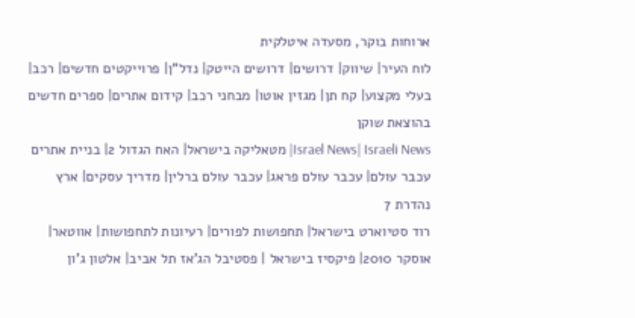ארוחות בוקר, מסעדה איטלקית
לוח העיר| שיווק| דרושים| דרושים הייטק| נדל"ן| פרוייקטים חדשים| רכב| בעלי מקצוע| קח תן| מגזין אוטו| מבחני רכב| קידום אתרים| ספרים חדשים בהוצאת שוקן
Israel News| Israeli News| מטאליקה בישראל| האח הגדול 2| בניית אתרים
עכבר עולם| עכבר עולם פראג| עכבר עולם ברלין| מדריך עסקים| ארץ נהדרת 7
רוד סטיוארט בישראל| תחפושות לפורים| רעיונות לתחפושות| אווטאר| אוסקר 2010| פיקסיז בישראל | פסטיבל הג'אז תל אביב| אלטון ג'ון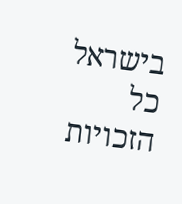בישראל
כל הזכויות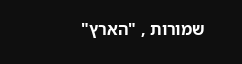שמורות , "הארץ"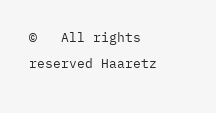©   All rights reserved Haaretz